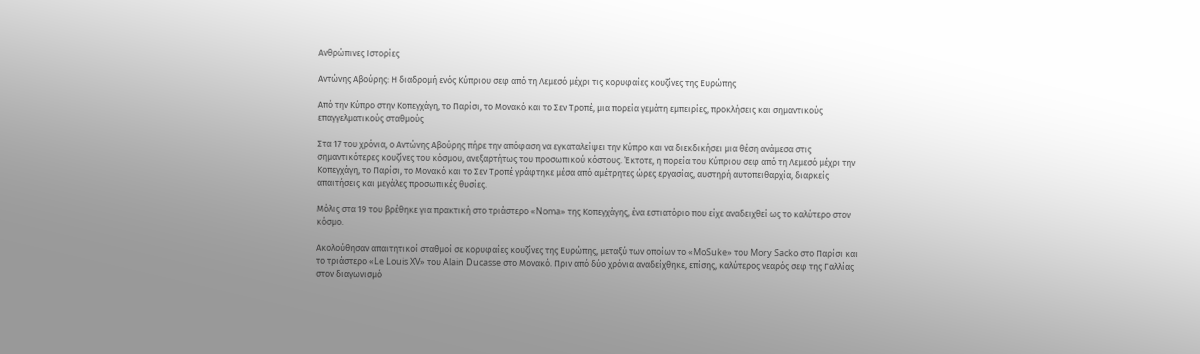Ανθρώπινες Ιστορίες

Αντώνης Αβούρης: Η διαδρομή ενός Κύπριου σεφ από τη Λεμεσό μέχρι τις κορυφαίες κουζίνες της Ευρώπης

Από την Κύπρο στην Κοπεγχάγη, το Παρίσι, το Μονακό και το Σεν Τροπέ, μια πορεία γεμάτη εμπειρίες, προκλήσεις και σημαντικούς επαγγελματικούς σταθμούς

Στα 17 του χρόνια, ο Αντώνης Αβούρης πήρε την απόφαση να εγκαταλείψει την Κύπρο και να διεκδικήσει μια θέση ανάμεσα στις σημαντικότερες κουζίνες του κόσμου, ανεξαρτήτως του προσωπικού κόστους. Έκτοτε, η πορεία του Κύπριου σεφ από τη Λεμεσό μέχρι την Κοπεγχάγη, το Παρίσι, το Μονακό και το Σεν Τροπέ γράφτηκε μέσα από αμέτρητες ώρες εργασίας, αυστηρή αυτοπειθαρχία, διαρκείς απαιτήσεις και μεγάλες προσωπικές θυσίες.

Μόλις στα 19 του βρέθηκε για πρακτική στο τριάστερο «Noma» της Κοπεγχάγης, ένα εστιατόριο που είχε αναδειχθεί ως το καλύτερο στον κόσμο.

Ακολούθησαν απαιτητικοί σταθμοί σε κορυφαίες κουζίνες της Ευρώπης, μεταξύ των οποίων το «MoSuke» του Mory Sacko στο Παρίσι και το τριάστερο «Le Louis XV» του Alain Ducasse στο Μονακό. Πριν από δύο χρόνια αναδείχθηκε, επίσης, καλύτερος νεαρός σεφ της Γαλλίας στον διαγωνισμό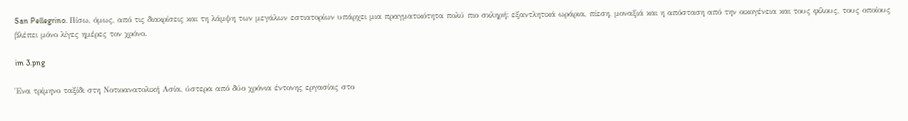San Pellegrino. Πίσω, όμως, από τις διακρίσεις και τη λάμψη των μεγάλων εστιατορίων υπάρχει μια πραγματικότητα πολύ πιο σκληρή: εξαντλητικά ωράρια, πίεση, μοναξιά και η απόσταση από την οικογένεια και τους φίλους, τους οποίους βλέπει μόνο λίγες ημέρες τον χρόνο.

im 3.png

Ένα τρίμηνο ταξίδι στη Νοτιοανατολική Ασία, ύστερα από δύο χρόνια έντονης εργασίας στο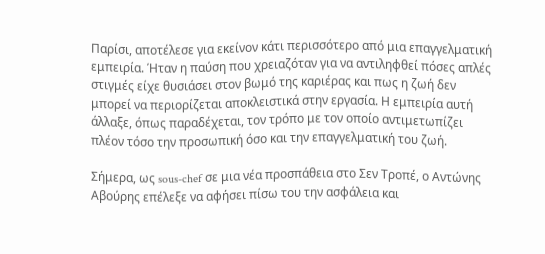Παρίσι, αποτέλεσε για εκείνον κάτι περισσότερο από μια επαγγελματική εμπειρία. Ήταν η παύση που χρειαζόταν για να αντιληφθεί πόσες απλές στιγμές είχε θυσιάσει στον βωμό της καριέρας και πως η ζωή δεν μπορεί να περιορίζεται αποκλειστικά στην εργασία. Η εμπειρία αυτή άλλαξε, όπως παραδέχεται, τον τρόπο με τον οποίο αντιμετωπίζει πλέον τόσο την προσωπική όσο και την επαγγελματική του ζωή.

Σήμερα, ως sous-chef σε μια νέα προσπάθεια στο Σεν Τροπέ, ο Αντώνης Αβούρης επέλεξε να αφήσει πίσω του την ασφάλεια και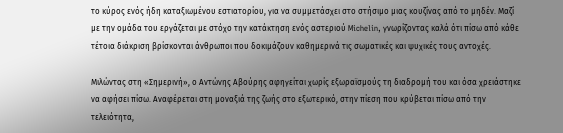το κύρος ενός ήδη καταξιωμένου εστιατορίου, για να συμμετάσχει στο στήσιμο μιας κουζίνας από το μηδέν. Μαζί με την ομάδα του εργάζεται με στόχο την κατάκτηση ενός αστεριού Michelin, γνωρίζοντας καλά ότι πίσω από κάθε τέτοια διάκριση βρίσκονται άνθρωποι που δοκιμάζουν καθημερινά τις σωματικές και ψυχικές τους αντοχές.

Μιλώντας στη «Σημερινή», ο Αντώνης Αβούρης αφηγείται χωρίς εξωραϊσμούς τη διαδρομή του και όσα χρειάστηκε να αφήσει πίσω. Αναφέρεται στη μοναξιά της ζωής στο εξωτερικό, στην πίεση που κρύβεται πίσω από την τελειότητα,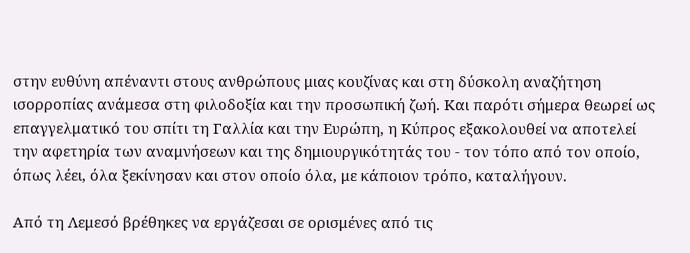στην ευθύνη απέναντι στους ανθρώπους μιας κουζίνας και στη δύσκολη αναζήτηση ισορροπίας ανάμεσα στη φιλοδοξία και την προσωπική ζωή. Και παρότι σήμερα θεωρεί ως επαγγελματικό του σπίτι τη Γαλλία και την Ευρώπη, η Κύπρος εξακολουθεί να αποτελεί την αφετηρία των αναμνήσεων και της δημιουργικότητάς του - τον τόπο από τον οποίο, όπως λέει, όλα ξεκίνησαν και στον οποίο όλα, με κάποιον τρόπο, καταλήγουν.

Από τη Λεμεσό βρέθηκες να εργάζεσαι σε ορισμένες από τις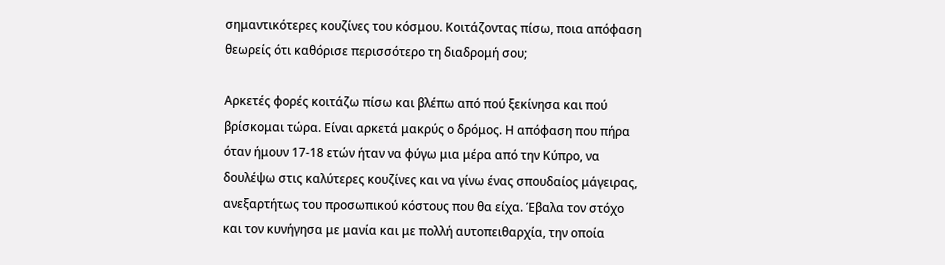σημαντικότερες κουζίνες του κόσμου. Κοιτάζοντας πίσω, ποια απόφαση θεωρείς ότι καθόρισε περισσότερο τη διαδρομή σου;

Αρκετές φορές κοιτάζω πίσω και βλέπω από πού ξεκίνησα και πού βρίσκομαι τώρα. Είναι αρκετά μακρύς ο δρόμος. Η απόφαση που πήρα όταν ήμουν 17-18 ετών ήταν να φύγω μια μέρα από την Κύπρο, να δουλέψω στις καλύτερες κουζίνες και να γίνω ένας σπουδαίος μάγειρας, ανεξαρτήτως του προσωπικού κόστους που θα είχα. Έβαλα τον στόχο και τον κυνήγησα με μανία και με πολλή αυτοπειθαρχία, την οποία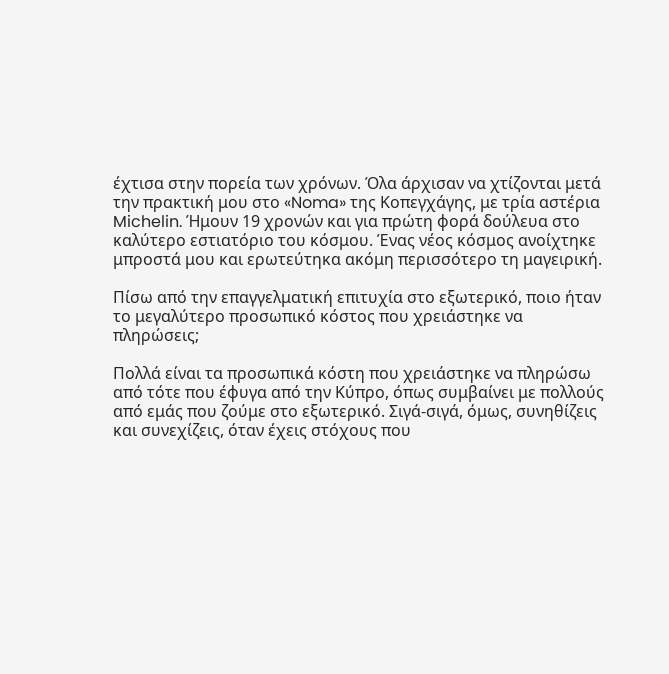έχτισα στην πορεία των χρόνων. Όλα άρχισαν να χτίζονται μετά την πρακτική μου στο «Noma» της Κοπεγχάγης, με τρία αστέρια Michelin. Ήμουν 19 χρονών και για πρώτη φορά δούλευα στο καλύτερο εστιατόριο του κόσμου. Ένας νέος κόσμος ανοίχτηκε μπροστά μου και ερωτεύτηκα ακόμη περισσότερο τη μαγειρική.

Πίσω από την επαγγελματική επιτυχία στο εξωτερικό, ποιο ήταν το μεγαλύτερο προσωπικό κόστος που χρειάστηκε να πληρώσεις;

Πολλά είναι τα προσωπικά κόστη που χρειάστηκε να πληρώσω από τότε που έφυγα από την Κύπρο, όπως συμβαίνει με πολλούς από εμάς που ζούμε στο εξωτερικό. Σιγά-σιγά, όμως, συνηθίζεις και συνεχίζεις, όταν έχεις στόχους που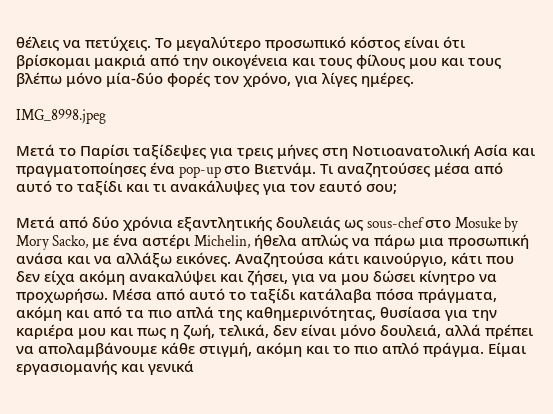θέλεις να πετύχεις. Το μεγαλύτερο προσωπικό κόστος είναι ότι βρίσκομαι μακριά από την οικογένεια και τους φίλους μου και τους βλέπω μόνο μία-δύο φορές τον χρόνο, για λίγες ημέρες.

IMG_8998.jpeg

Μετά το Παρίσι ταξίδεψες για τρεις μήνες στη Νοτιοανατολική Ασία και πραγματοποίησες ένα pop-up στο Βιετνάμ. Τι αναζητούσες μέσα από αυτό το ταξίδι και τι ανακάλυψες για τον εαυτό σου;

Μετά από δύο χρόνια εξαντλητικής δουλειάς ως sous-chef στο Mosuke by Mory Sacko, με ένα αστέρι Michelin, ήθελα απλώς να πάρω μια προσωπική ανάσα και να αλλάξω εικόνες. Αναζητούσα κάτι καινούργιο, κάτι που δεν είχα ακόμη ανακαλύψει και ζήσει, για να μου δώσει κίνητρο να προχωρήσω. Μέσα από αυτό το ταξίδι κατάλαβα πόσα πράγματα, ακόμη και από τα πιο απλά της καθημερινότητας, θυσίασα για την καριέρα μου και πως η ζωή, τελικά, δεν είναι μόνο δουλειά, αλλά πρέπει να απολαμβάνουμε κάθε στιγμή, ακόμη και το πιο απλό πράγμα. Είμαι εργασιομανής και γενικά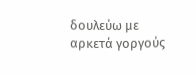δουλεύω με αρκετά γοργούς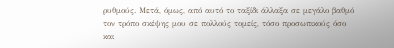ρυθμούς. Μετά, όμως, από αυτό το ταξίδι άλλαξα σε μεγάλο βαθμό τον τρόπο σκέψης μου σε πολλούς τομείς, τόσο προσωπικούς όσο και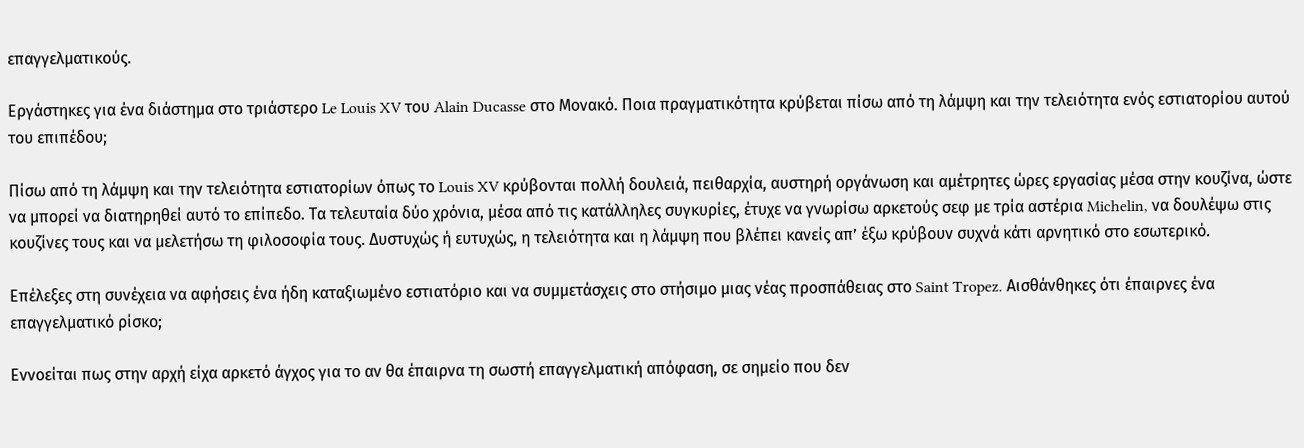επαγγελματικούς.

Εργάστηκες για ένα διάστημα στο τριάστερο Le Louis XV του Alain Ducasse στο Μονακό. Ποια πραγματικότητα κρύβεται πίσω από τη λάμψη και την τελειότητα ενός εστιατορίου αυτού του επιπέδου;

Πίσω από τη λάμψη και την τελειότητα εστιατορίων όπως το Louis XV κρύβονται πολλή δουλειά, πειθαρχία, αυστηρή οργάνωση και αμέτρητες ώρες εργασίας μέσα στην κουζίνα, ώστε να μπορεί να διατηρηθεί αυτό το επίπεδο. Τα τελευταία δύο χρόνια, μέσα από τις κατάλληλες συγκυρίες, έτυχε να γνωρίσω αρκετούς σεφ με τρία αστέρια Michelin, να δουλέψω στις κουζίνες τους και να μελετήσω τη φιλοσοφία τους. Δυστυχώς ή ευτυχώς, η τελειότητα και η λάμψη που βλέπει κανείς απ’ έξω κρύβουν συχνά κάτι αρνητικό στο εσωτερικό.

Επέλεξες στη συνέχεια να αφήσεις ένα ήδη καταξιωμένο εστιατόριο και να συμμετάσχεις στο στήσιμο μιας νέας προσπάθειας στο Saint Tropez. Αισθάνθηκες ότι έπαιρνες ένα επαγγελματικό ρίσκο;

Εννοείται πως στην αρχή είχα αρκετό άγχος για το αν θα έπαιρνα τη σωστή επαγγελματική απόφαση, σε σημείο που δεν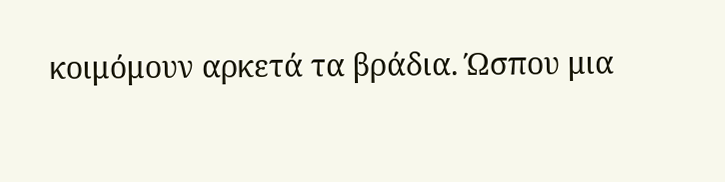κοιμόμουν αρκετά τα βράδια. Ώσπου μια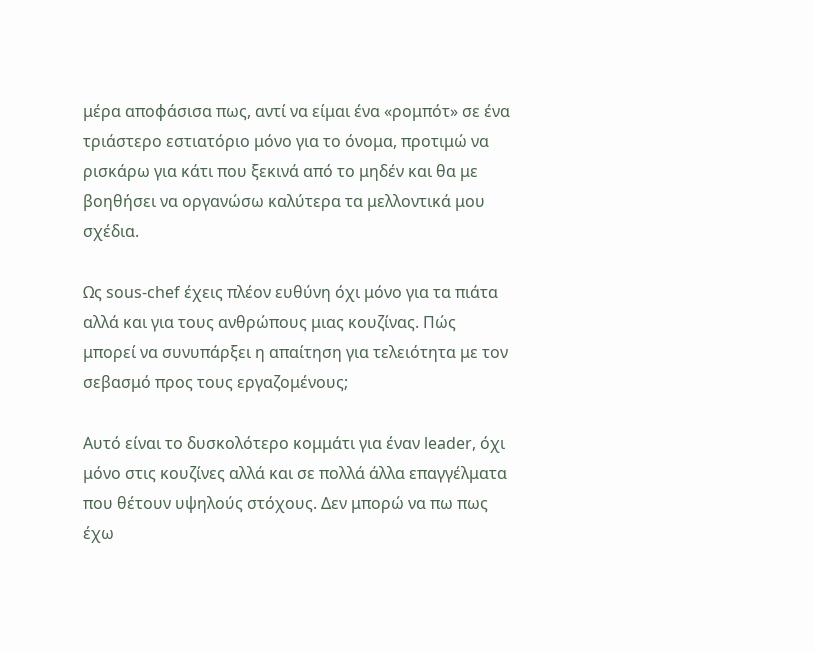μέρα αποφάσισα πως, αντί να είμαι ένα «ρομπότ» σε ένα τριάστερο εστιατόριο μόνο για το όνομα, προτιμώ να ρισκάρω για κάτι που ξεκινά από το μηδέν και θα με βοηθήσει να οργανώσω καλύτερα τα μελλοντικά μου σχέδια.

Ως sous-chef έχεις πλέον ευθύνη όχι μόνο για τα πιάτα αλλά και για τους ανθρώπους μιας κουζίνας. Πώς μπορεί να συνυπάρξει η απαίτηση για τελειότητα με τον σεβασμό προς τους εργαζομένους;

Αυτό είναι το δυσκολότερο κομμάτι για έναν leader, όχι μόνο στις κουζίνες αλλά και σε πολλά άλλα επαγγέλματα που θέτουν υψηλούς στόχους. Δεν μπορώ να πω πως έχω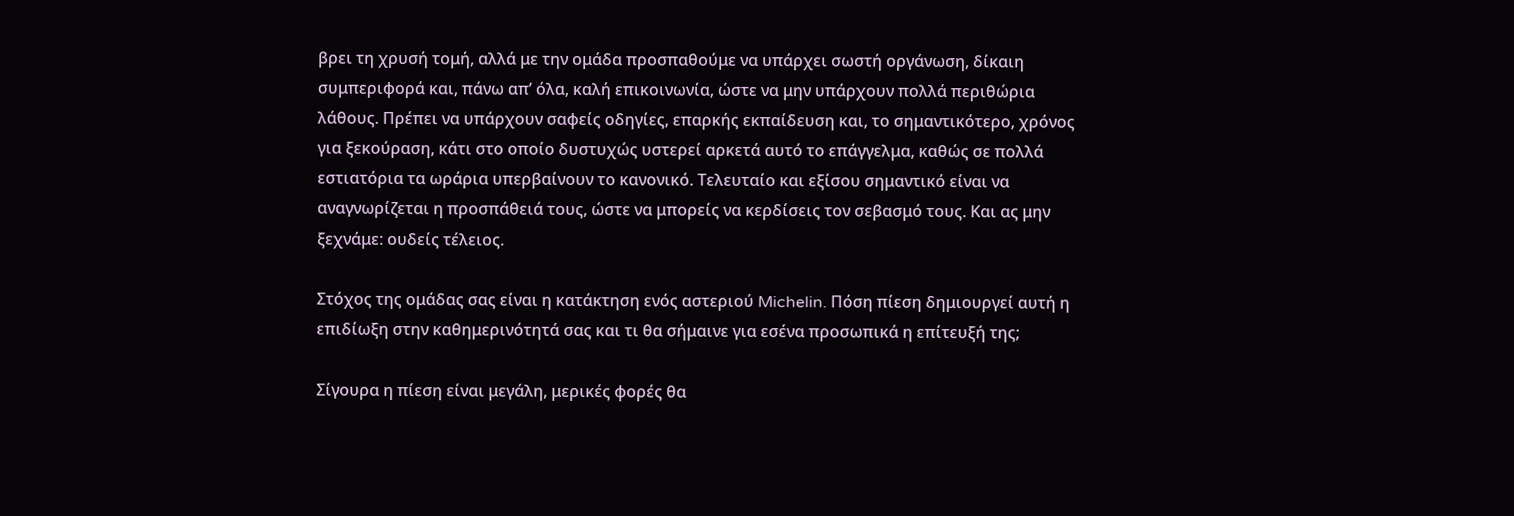βρει τη χρυσή τομή, αλλά με την ομάδα προσπαθούμε να υπάρχει σωστή οργάνωση, δίκαιη συμπεριφορά και, πάνω απ’ όλα, καλή επικοινωνία, ώστε να μην υπάρχουν πολλά περιθώρια λάθους. Πρέπει να υπάρχουν σαφείς οδηγίες, επαρκής εκπαίδευση και, το σημαντικότερο, χρόνος για ξεκούραση, κάτι στο οποίο δυστυχώς υστερεί αρκετά αυτό το επάγγελμα, καθώς σε πολλά εστιατόρια τα ωράρια υπερβαίνουν το κανονικό. Τελευταίο και εξίσου σημαντικό είναι να αναγνωρίζεται η προσπάθειά τους, ώστε να μπορείς να κερδίσεις τον σεβασμό τους. Και ας μην ξεχνάμε: ουδείς τέλειος.

Στόχος της ομάδας σας είναι η κατάκτηση ενός αστεριού Michelin. Πόση πίεση δημιουργεί αυτή η επιδίωξη στην καθημερινότητά σας και τι θα σήμαινε για εσένα προσωπικά η επίτευξή της;

Σίγουρα η πίεση είναι μεγάλη, μερικές φορές θα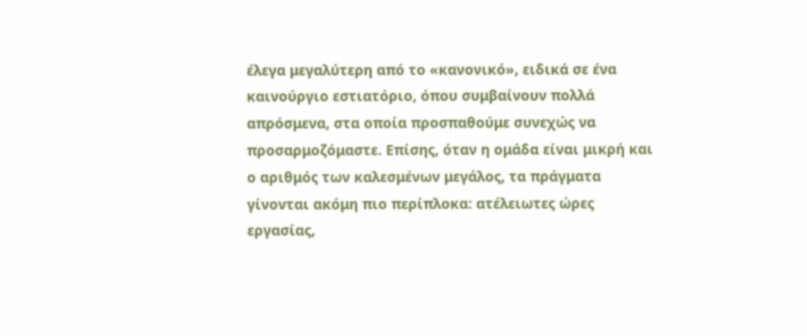έλεγα μεγαλύτερη από το «κανονικό», ειδικά σε ένα καινούργιο εστιατόριο, όπου συμβαίνουν πολλά απρόσμενα, στα οποία προσπαθούμε συνεχώς να προσαρμοζόμαστε. Επίσης, όταν η ομάδα είναι μικρή και ο αριθμός των καλεσμένων μεγάλος, τα πράγματα γίνονται ακόμη πιο περίπλοκα: ατέλειωτες ώρες εργασίας,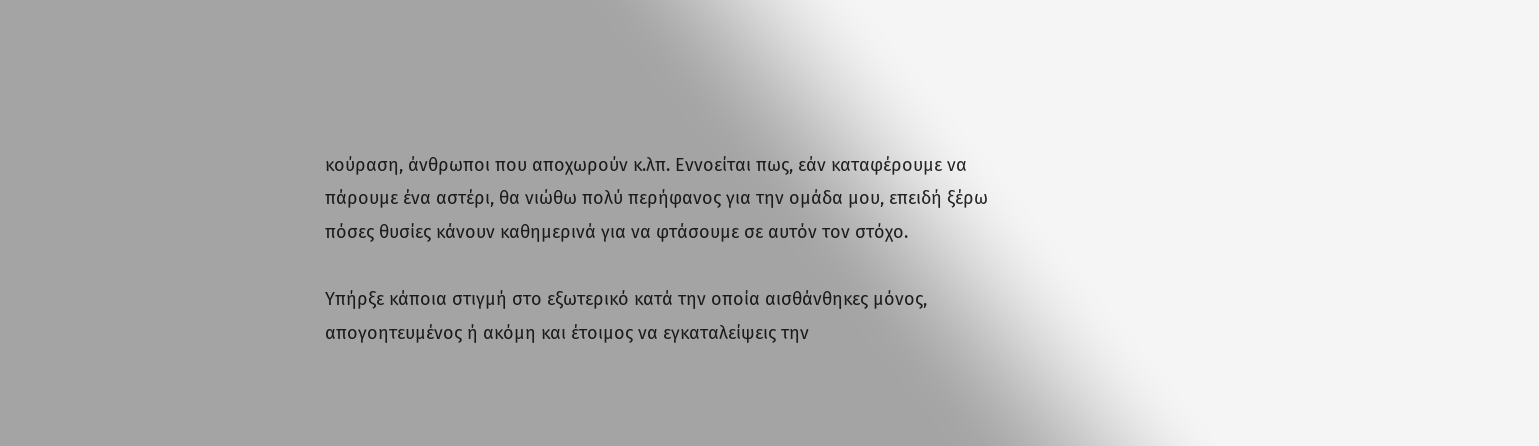κούραση, άνθρωποι που αποχωρούν κ.λπ. Εννοείται πως, εάν καταφέρουμε να πάρουμε ένα αστέρι, θα νιώθω πολύ περήφανος για την ομάδα μου, επειδή ξέρω πόσες θυσίες κάνουν καθημερινά για να φτάσουμε σε αυτόν τον στόχο.

Υπήρξε κάποια στιγμή στο εξωτερικό κατά την οποία αισθάνθηκες μόνος, απογοητευμένος ή ακόμη και έτοιμος να εγκαταλείψεις την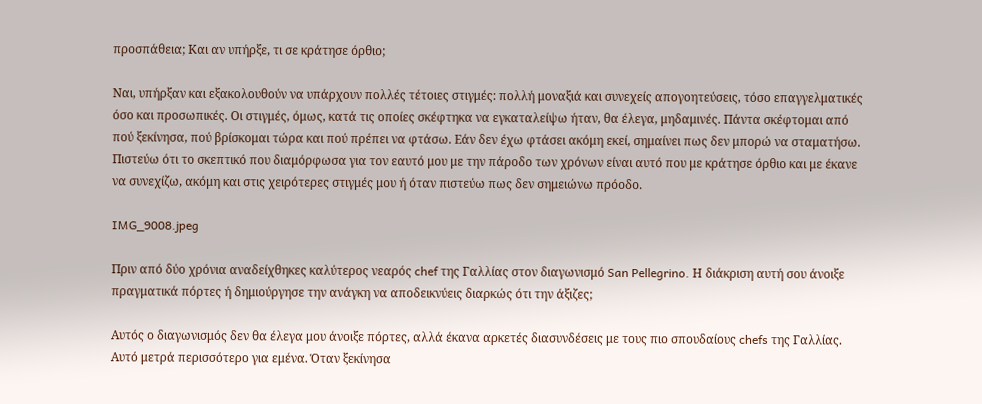προσπάθεια; Και αν υπήρξε, τι σε κράτησε όρθιο;

Ναι, υπήρξαν και εξακολουθούν να υπάρχουν πολλές τέτοιες στιγμές: πολλή μοναξιά και συνεχείς απογοητεύσεις, τόσο επαγγελματικές όσο και προσωπικές. Οι στιγμές, όμως, κατά τις οποίες σκέφτηκα να εγκαταλείψω ήταν, θα έλεγα, μηδαμινές. Πάντα σκέφτομαι από πού ξεκίνησα, πού βρίσκομαι τώρα και πού πρέπει να φτάσω. Εάν δεν έχω φτάσει ακόμη εκεί, σημαίνει πως δεν μπορώ να σταματήσω. Πιστεύω ότι το σκεπτικό που διαμόρφωσα για τον εαυτό μου με την πάροδο των χρόνων είναι αυτό που με κράτησε όρθιο και με έκανε να συνεχίζω, ακόμη και στις χειρότερες στιγμές μου ή όταν πιστεύω πως δεν σημειώνω πρόοδο.

IMG_9008.jpeg

Πριν από δύο χρόνια αναδείχθηκες καλύτερος νεαρός chef της Γαλλίας στον διαγωνισμό San Pellegrino. Η διάκριση αυτή σου άνοιξε πραγματικά πόρτες ή δημιούργησε την ανάγκη να αποδεικνύεις διαρκώς ότι την άξιζες;

Αυτός ο διαγωνισμός δεν θα έλεγα μου άνοιξε πόρτες, αλλά έκανα αρκετές διασυνδέσεις με τους πιο σπουδαίους chefs της Γαλλίας. Αυτό μετρά περισσότερο για εμένα. Όταν ξεκίνησα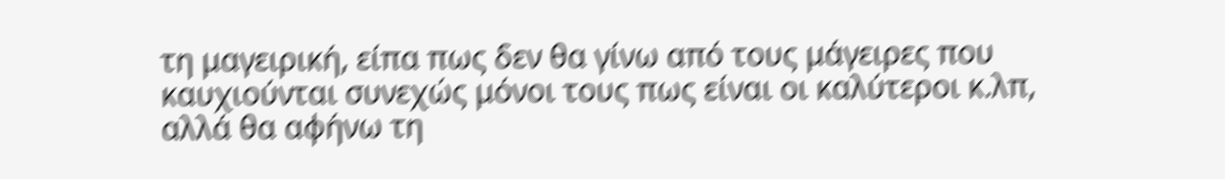τη μαγειρική, είπα πως δεν θα γίνω από τους μάγειρες που καυχιούνται συνεχώς μόνοι τους πως είναι οι καλύτεροι κ.λπ, αλλά θα αφήνω τη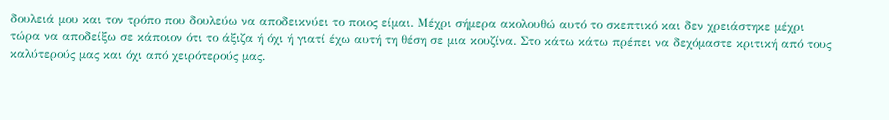δουλειά μου και τον τρόπο που δουλεύω να αποδεικνύει το ποιος είμαι. Μέχρι σήμερα ακολουθώ αυτό το σκεπτικό και δεν χρειάστηκε μέχρι τώρα να αποδείξω σε κάποιον ότι το άξιζα ή όχι ή γιατί έχω αυτή τη θέση σε μια κουζίνα. Στο κάτω κάτω πρέπει να δεχόμαστε κριτική από τους καλύτερούς μας και όχι από χειρότερούς μας.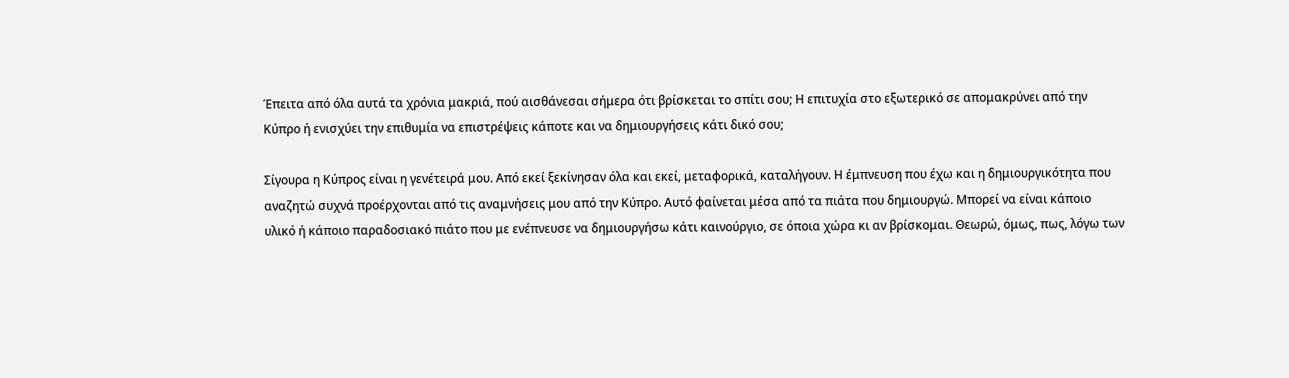Έπειτα από όλα αυτά τα χρόνια μακριά, πού αισθάνεσαι σήμερα ότι βρίσκεται το σπίτι σου; Η επιτυχία στο εξωτερικό σε απομακρύνει από την Κύπρο ή ενισχύει την επιθυμία να επιστρέψεις κάποτε και να δημιουργήσεις κάτι δικό σου;

Σίγουρα η Κύπρος είναι η γενέτειρά μου. Από εκεί ξεκίνησαν όλα και εκεί, μεταφορικά, καταλήγουν. Η έμπνευση που έχω και η δημιουργικότητα που αναζητώ συχνά προέρχονται από τις αναμνήσεις μου από την Κύπρο. Αυτό φαίνεται μέσα από τα πιάτα που δημιουργώ. Μπορεί να είναι κάποιο υλικό ή κάποιο παραδοσιακό πιάτο που με ενέπνευσε να δημιουργήσω κάτι καινούργιο, σε όποια χώρα κι αν βρίσκομαι. Θεωρώ, όμως, πως, λόγω των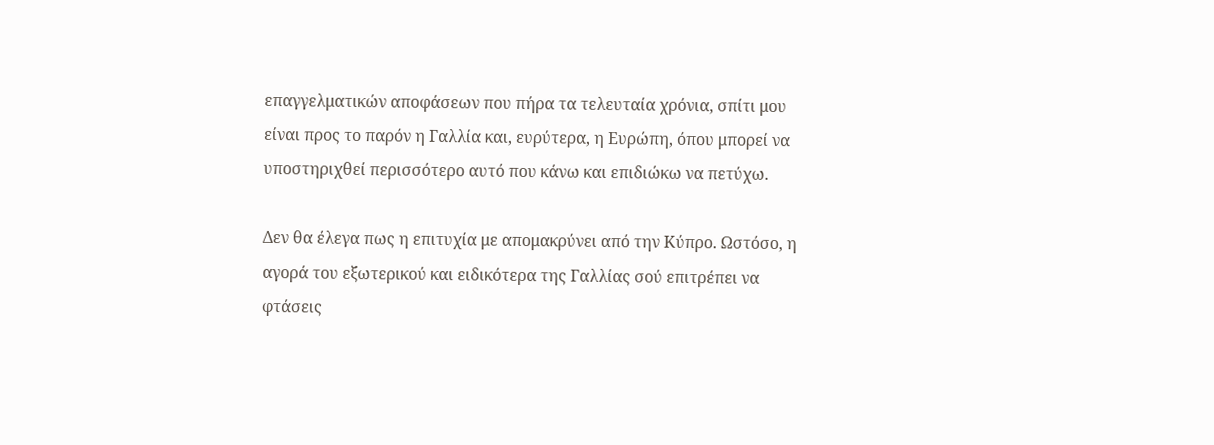επαγγελματικών αποφάσεων που πήρα τα τελευταία χρόνια, σπίτι μου είναι προς το παρόν η Γαλλία και, ευρύτερα, η Ευρώπη, όπου μπορεί να υποστηριχθεί περισσότερο αυτό που κάνω και επιδιώκω να πετύχω.

Δεν θα έλεγα πως η επιτυχία με απομακρύνει από την Κύπρο. Ωστόσο, η αγορά του εξωτερικού και ειδικότερα της Γαλλίας σού επιτρέπει να φτάσεις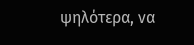ψηλότερα, να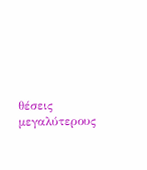θέσεις μεγαλύτερους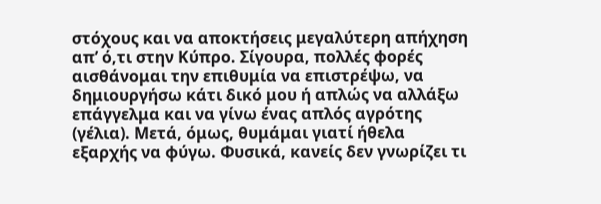στόχους και να αποκτήσεις μεγαλύτερη απήχηση απ’ ό,τι στην Κύπρο. Σίγουρα, πολλές φορές αισθάνομαι την επιθυμία να επιστρέψω, να δημιουργήσω κάτι δικό μου ή απλώς να αλλάξω επάγγελμα και να γίνω ένας απλός αγρότης (γέλια). Μετά, όμως, θυμάμαι γιατί ήθελα εξαρχής να φύγω. Φυσικά, κανείς δεν γνωρίζει τι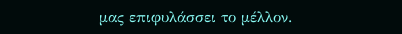μας επιφυλάσσει το μέλλον.